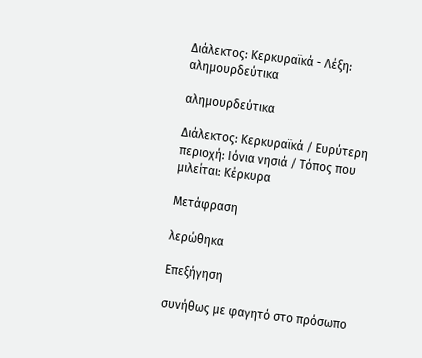Διάλεκτος: Κερκυραϊκά - Λέξη: αλημουρδεύτικα

αλημουρδεύτικα

Διάλεκτος: Κερκυραϊκά / Ευρύτερη περιοχή: Ιόνια νησιά / Τόπος που μιλείται: Κέρκυρα

Μετάφραση

λερώθηκα

Επεξήγηση

συνήθως με φαγητό στο πρόσωπο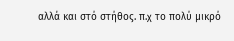αλλά και στό στήθος. π.χ το πολύ μικρό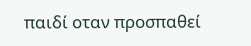παιδί οταν προσπαθεί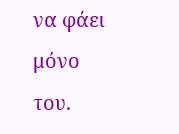να φάει μόνο του.